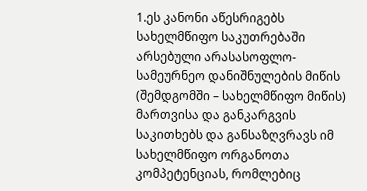1.ეს კანონი აწესრიგებს სახელმწიფო საკუთრებაში არსებული არასასოფლო-სამეურნეო დანიშნულების მიწის (შემდგომში – სახელმწიფო მიწის) მართვისა და განკარგვის საკითხებს და განსაზღვრავს იმ სახელმწიფო ორგანოთა კომპეტენციას, რომლებიც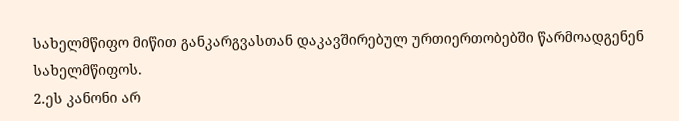სახელმწიფო მიწით განკარგვასთან დაკავშირებულ ურთიერთობებში წარმოადგენენ სახელმწიფოს.
2.ეს კანონი არ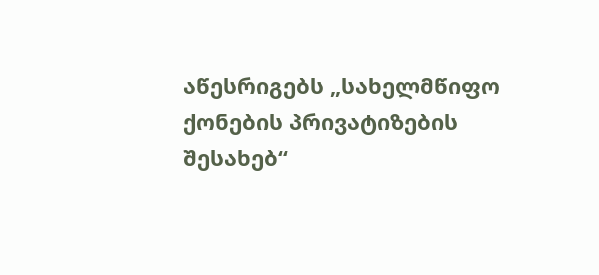აწესრიგებს „სახელმწიფო ქონების პრივატიზების შესახებ“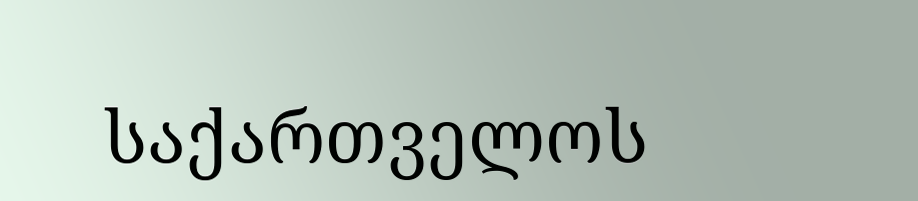საქართველოს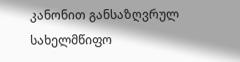კანონით განსაზღვრულ სახელმწიფო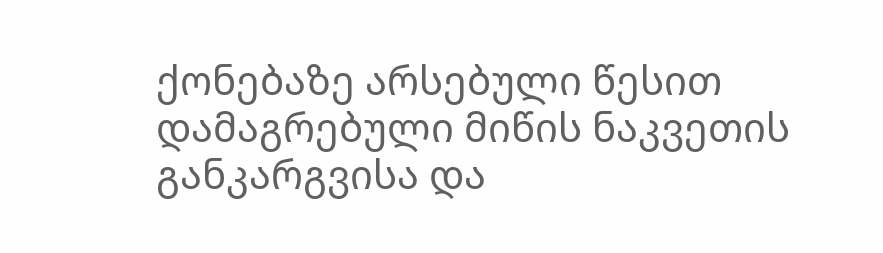ქონებაზე არსებული წესით დამაგრებული მიწის ნაკვეთის განკარგვისა და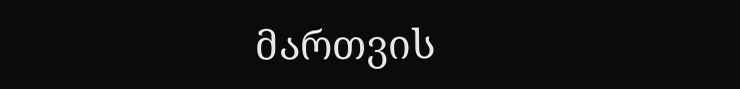მართვის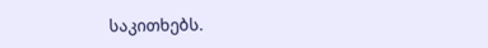საკითხებს.